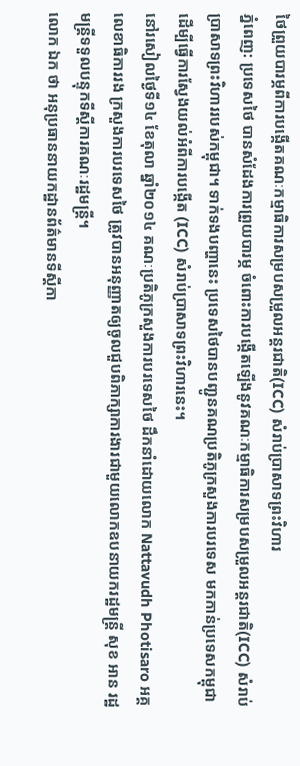ថៃព្រួយបារម្ភពីការបង្កើតគណៈកម្មាធិការសម្របសម្រួលអន្តរជាតិ(ICC) សំរាប់ប្រាសាទព្រះវិហារ
ភ្នំពេញ: ប្រទេសថៃ បានសំដែងការព្រួយបារម្ភ ចំពោះការបង្កើតឡើងនូវគណៈកម្មាធិការសម្របសម្រួលអន្តរជាតិ(ICC) សំរាប់ប្រាសាទព្រះវិហាររបស់កម្ពុជា។ ទាក់ទងបញ្ហានេះ ប្រទេសថៃបានបញ្ជូនគណប្រតិភូក្រសួងការបរទេស មកកាន់ប្រទេសកម្ពុជា ដើម្បីធ្វើការស្វែងយល់អំពីការបង្កើត (ICC) សំរាប់ប្រាសាទព្រះវិហារនេះ។
នៅរសៀលថ្ងៃទី១៤ ខែតុលា ឆ្នាំ២០១៤ គណៈប្រតិភូក្រសួងការបរទេសថៃ ដឹកនាំដោយលោក Nattavudh Photisaro អគ្គលេខាធិការរង ក្រសួងការបរទេសថៃ ត្រូវបានអនុញ្ញាតឲ្យចូលជួបពិភាក្សាការងារជាមួយលោកឧបនាយករដ្ឋមន្ត្រី សុខ អាន រដ្ឋមន្ត្រីទទួលបន្ទុកទីស្តីការគណៈរដ្ឋមន្ត្រី។
លោក ឯក ថា អនុប្រធាននាយកដ្ឋានព័ត៌មានទីស្តីកា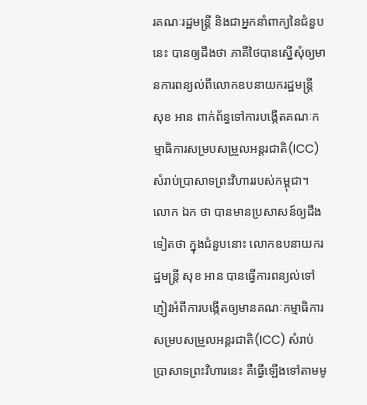រគណៈរដ្ឋមន្ត្រី និងជាអ្នកនាំពាក្យនៃជំនួបនេះ បានឲ្យដឹងថា ភាគីថៃបានស្នើសុំឲ្យមានការពន្យល់ពីលោកឧបនាយករដ្ឋមន្ត្រី សុខ អាន ពាក់ព័ន្ធទៅការបង្កើតគណៈកម្មាធិការសម្របសម្រួលអន្តរជាតិ(ICC) សំរាប់ប្រាសាទព្រះវិហាររបស់កម្ពុជា។
លោក ឯក ថា បានមានប្រសាសន៍ឲ្យដឹងទៀតថា ក្នុងជំនួបនោះ លោកឧបនាយករដ្ឋមន្ត្រី សុខ អាន បានធ្វើការពន្យល់ទៅភ្ញៀវអំពីការបង្កើតឲ្យមានគណៈកម្មាធិការសម្របសម្រួលអន្តរជាតិ(ICC) សំរាប់ប្រាសាទព្រះវិហារនេះ គឺធ្វើឡើងទៅតាមមូ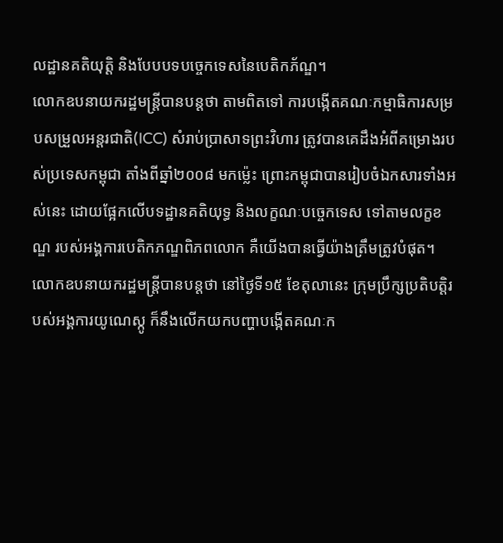លដ្ឋានគតិយុត្តិ និងបែបបទបច្ចេកទេសនៃបេតិកភ័ណ្ឌ។
លោកឧបនាយករដ្ឋមន្ត្រីបានបន្តថា តាមពិតទៅ ការបង្កើតគណៈកម្មាធិការសម្របសម្រួលអន្តរជាតិ(ICC) សំរាប់ប្រាសាទព្រះវិហារ ត្រូវបានគេដឹងអំពីគម្រោងរបស់ប្រទេសកម្ពុជា តាំងពីឆ្នាំ២០០៨ មកម្ល៉េះ ព្រោះកម្ពុជាបានរៀបចំឯកសារទាំងអស់នេះ ដោយផ្អែកលើបទដ្ឋានគតិយុទ្ធ និងលក្ខណៈបច្ចេកទេស ទៅតាមលក្ខខណ្ឌ របស់អង្គការបេតិកភណ្ឌពិភពលោក គឺយើងបានធ្វើយ៉ាងត្រឹមត្រូវបំផុត។
លោកឧបនាយករដ្ឋមន្ត្រីបានបន្តថា នៅថ្ងៃទី១៥ ខែតុលានេះ ក្រុមប្រឹក្សប្រតិបត្តិរបស់អង្គការយូណេស្កូ ក៏នឹងលើកយកបញ្ហាបង្កើតគណៈក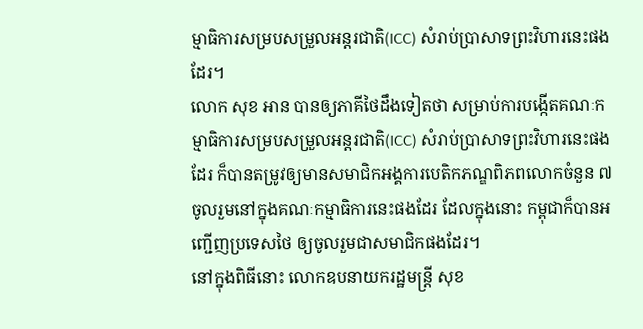ម្មាធិការសម្របសម្រួលអន្តរជាតិ(ICC) សំរាប់ប្រាសាទព្រះវិហារនេះផងដែរ។
លោក សុខ អាន បានឲ្យភាគីថៃដឹងទៀតថា សម្រាប់ការបង្កើតគណៈកម្មាធិការសម្របសម្រួលអន្តរជាតិ(ICC) សំរាប់ប្រាសាទព្រះវិហារនេះផងដែរ ក៏បានតម្រូវឲ្យមានសមាជិកអង្គការបេតិកភណ្ឌពិភពលោកចំនួន ៧ ចូលរួមនៅក្នុងគណៈកម្មាធិការនេះផងដែរ ដែលក្នុងនោះ កម្ពុជាក៏បានអញ្ជើញប្រទេសថៃ ឲ្យចូលរួមជាសមាជិកផងដែរ។
នៅក្នុងពិធីនោះ លោកឧបនាយករដ្ឋមន្ត្រី សុខ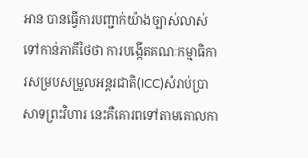អាន បានធ្វើការបញ្ជាក់យ៉ាងច្បាស់លាស់ ទៅកាន់ភាគីថៃថា ការបង្កើតគណៈកម្មាធិការសម្របសម្រួលអន្តរជាតិ(ICC)សំរាប់ប្រាសាទព្រះវិហារ នេះគឺគោរពទៅតាមគោលកា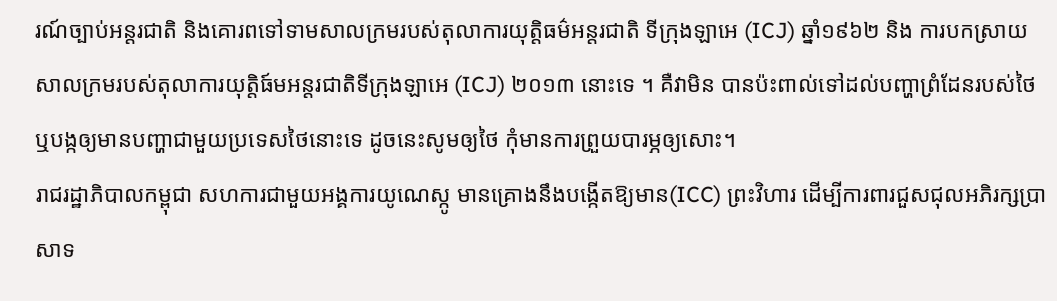រណ៍ច្បាប់អន្តរជាតិ និងគោរពទៅទាមសាលក្រមរបស់តុលាការយុត្តិធម៌អន្តរជាតិ ទីក្រុងឡាអេ (ICJ) ឆ្នាំ១៩៦២ និង ការបកស្រាយសាលក្រមរបស់តុលាការយុត្តិធ៍មអន្តរជាតិទីក្រុងឡាអេ (ICJ) ២០១៣ នោះទេ ។ គឺវាមិន បានប៉ះពាល់ទៅដល់បញ្ហាព្រំដែនរបស់ថៃ ឬបង្កឲ្យមានបញ្ហាជាមួយប្រទេសថៃនោះទេ ដូចនេះសូមឲ្យថៃ កុំមានការព្រួយបារម្ភឲ្យសោះ។
រាជរដ្ឋាភិបាលកម្ពុជា សហការជាមួយអង្គការយូណេស្កូ មានគ្រោងនឹងបង្កើតឱ្យមាន(ICC) ព្រះវិហារ ដើម្បីការពារជួសជុលអភិរក្សប្រាសាទ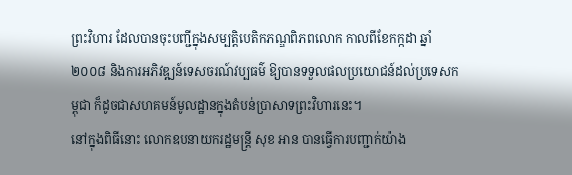ព្រះវិហារ ដែលបានចុះបញ្ជីក្នុងសម្បត្តិបេតិកភណ្ឌពិភពលោក កាលពីខែកក្កដា ឆ្នាំ២០០៨ និងការអភិវឌ្ឍន៍ទេសចរណ៍វប្បធម៌ ឱ្យបានទទួលផលប្រយោជន៍ដល់ប្រទេសកម្ពុជា ក៏ដូចជាសហគមន៍មូលដ្ឋានក្នុងតំបន់ប្រាសាទព្រះវិហារនេះ។
នៅក្នុងពិធីនោះ លោកឧបនាយករដ្ឋមន្ត្រី សុខ អាន បានធ្វើការបញ្ជាក់យ៉ាង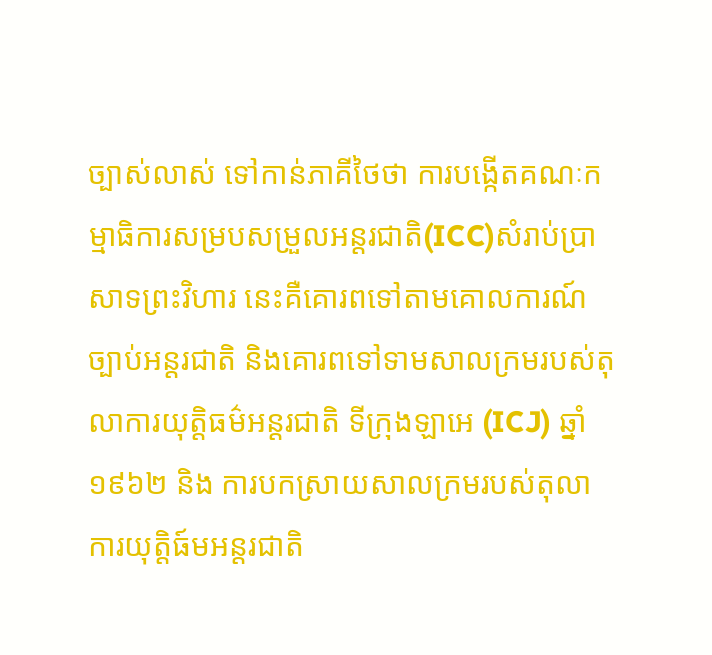ច្បាស់លាស់ ទៅកាន់ភាគីថៃថា ការបង្កើតគណៈកម្មាធិការសម្របសម្រួលអន្តរជាតិ(ICC)សំរាប់ប្រាសាទព្រះវិហារ នេះគឺគោរពទៅតាមគោលការណ៍ច្បាប់អន្តរជាតិ និងគោរពទៅទាមសាលក្រមរបស់តុលាការយុត្តិធម៌អន្តរជាតិ ទីក្រុងឡាអេ (ICJ) ឆ្នាំ១៩៦២ និង ការបកស្រាយសាលក្រមរបស់តុលាការយុត្តិធ៍មអន្តរជាតិ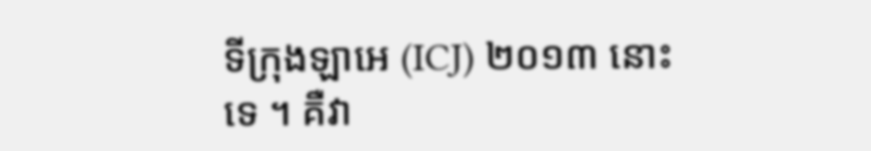ទីក្រុងឡាអេ (ICJ) ២០១៣ នោះទេ ។ គឺវា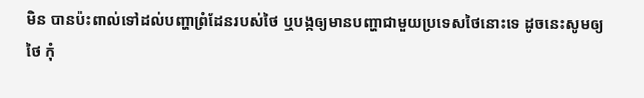មិន បានប៉ះពាល់ទៅដល់បញ្ហាព្រំដែនរបស់ថៃ ឬបង្កឲ្យមានបញ្ហាជាមួយប្រទេសថៃនោះទេ ដូចនេះសូមឲ្យថៃ កុំ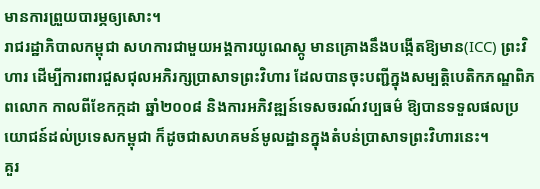មានការព្រួយបារម្ភឲ្យសោះ។
រាជរដ្ឋាភិបាលកម្ពុជា សហការជាមួយអង្គការយូណេស្កូ មានគ្រោងនឹងបង្កើតឱ្យមាន(ICC) ព្រះវិហារ ដើម្បីការពារជួសជុលអភិរក្សប្រាសាទព្រះវិហារ ដែលបានចុះបញ្ជីក្នុងសម្បត្តិបេតិកភណ្ឌពិភពលោក កាលពីខែកក្កដា ឆ្នាំ២០០៨ និងការអភិវឌ្ឍន៍ទេសចរណ៍វប្បធម៌ ឱ្យបានទទួលផលប្រយោជន៍ដល់ប្រទេសកម្ពុជា ក៏ដូចជាសហគមន៍មូលដ្ឋានក្នុងតំបន់ប្រាសាទព្រះវិហារនេះ។
គួរ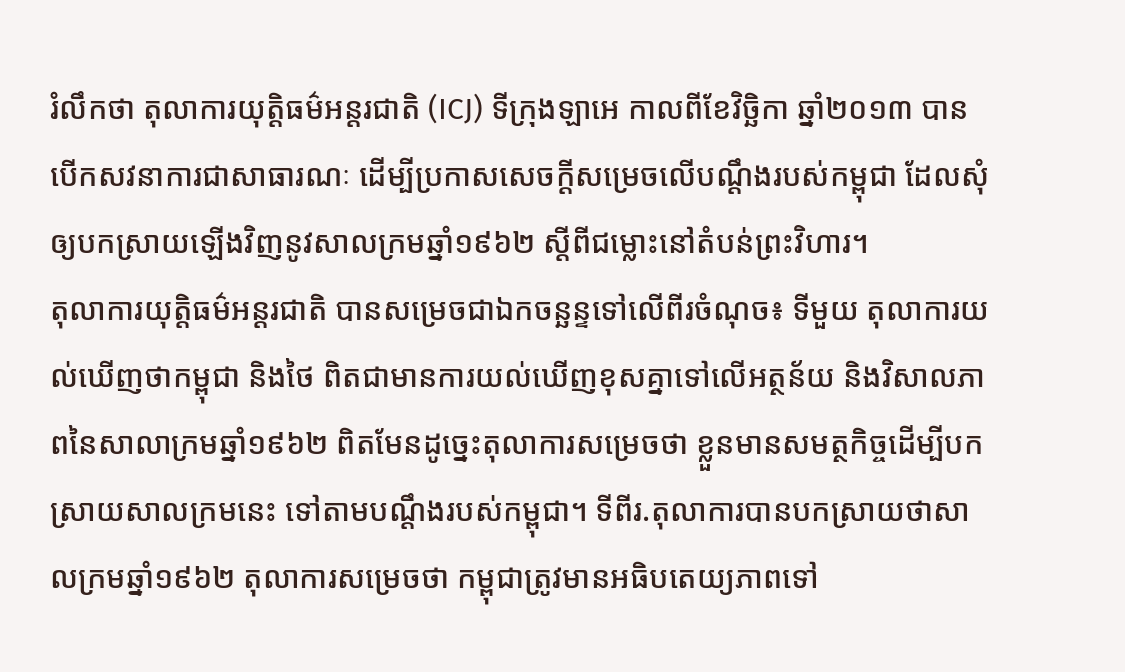រំលឹកថា តុលាការយុត្តិធម៌អន្តរជាតិ (ICJ) ទីក្រុងឡាអេ កាលពីខែវិច្ឆិកា ឆ្នាំ២០១៣ បានបើកសវនាការជាសាធារណៈ ដើម្បីប្រកាសសេចក្តីសម្រេចលើបណ្តឹងរបស់កម្ពុជា ដែលសុំឲ្យបកស្រាយឡើងវិញនូវសាលក្រមឆ្នាំ១៩៦២ ស្តីពីជម្លោះនៅតំបន់ព្រះវិហារ។
តុលាការយុត្តិធម៌អន្តរជាតិ បានសម្រេចជាឯកចន្ឆន្ទទៅលើពីរចំណុច៖ ទីមួយ តុលាការយល់ឃើញថាកម្ពុជា និងថៃ ពិតជាមានការយល់ឃើញខុសគ្នាទៅលើអត្ថន័យ និងវិសាលភាពនៃសាលាក្រមឆ្នាំ១៩៦២ ពិតមែនដូច្នេះតុលាការសម្រេចថា ខ្លួនមានសមត្ថកិច្ចដើម្បីបកស្រាយសាលក្រមនេះ ទៅតាមបណ្តឹងរបស់កម្ពុជា។ ទីពីរ.តុលាការបានបកស្រាយថាសាលក្រមឆ្នាំ១៩៦២ តុលាការសម្រេចថា កម្ពុជាត្រូវមានអធិបតេយ្យភាពទៅ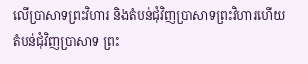លើប្រាសាទព្រះវិហារ និងតំបន់ជុំវិញប្រាសាទព្រះវិហារហើយតំបន់ជុំវិញប្រាសាទ ព្រះ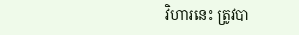វិហារនេះ ត្រូវបា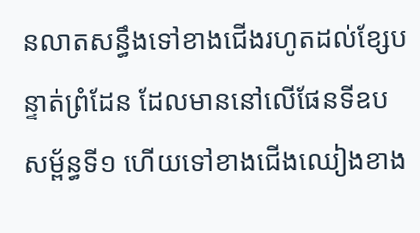នលាតសន្ធឹងទៅខាងជើងរហូតដល់ខ្សែបន្ទាត់ព្រំដែន ដែលមាននៅលើផែនទីឧបសម្ព័ន្ធទី១ ហើយទៅខាងជើងឈៀងខាង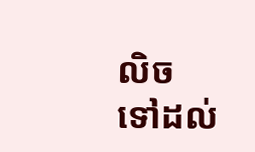លិច ទៅដល់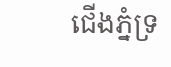ជើងភ្នំទ្រ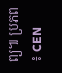ព្យ៕ ប្រភព ៖ CEN